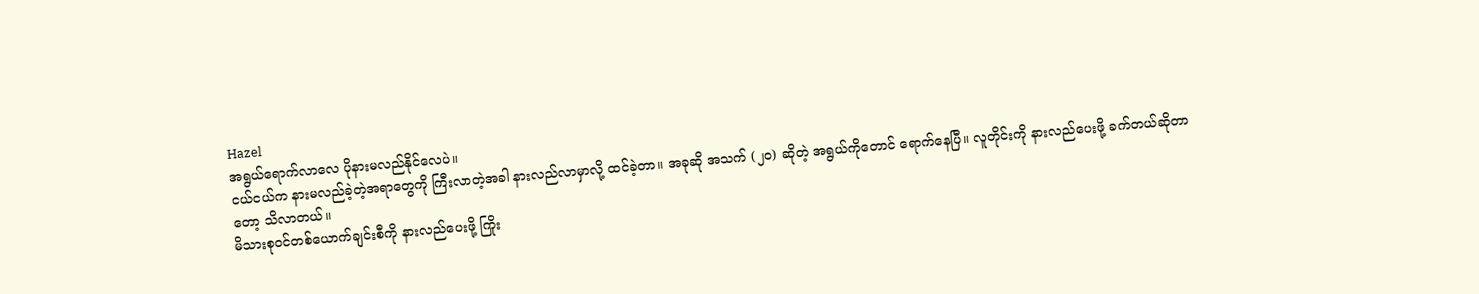Hazel
အရွယ်ရောက်လာလေ ပိုနားမလည်နိုင်လေပဲ။
ငယ်ငယ်က နားမလည်ခဲ့တဲ့အရာတွေကို ကြီးလာတဲ့အခါ နားလည်လာမှာလို့ ထင်ခဲ့တာ။ အခုဆို အသက် (၂၀) ဆိုတဲ့ အရွယ်ကိုတောင် ရောက်နေပြီ။ လူတိုင်းကို နားလည်ပေးဖို့ ခက်တယ်ဆိုတာတော့ သိလာတယ်။
မိသားစုဝင်တစ်ယောက်ချင်းစီကို နားလည်ပေးဖို့ ကြိုး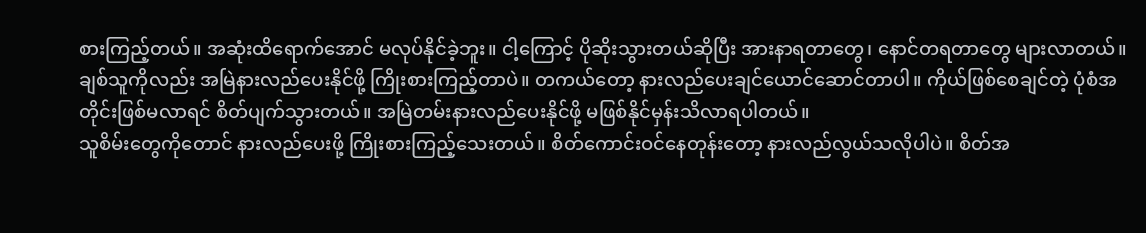စားကြည့်တယ်။ အဆုံးထိရောက်အောင် မလုပ်နိုင်ခဲ့ဘူး။ ငါ့ကြောင့် ပိုဆိုးသွားတယ်ဆိုပြီး အားနာရတာတွေ၊ နောင်တရတာတွေ များလာတယ်။
ချစ်သူကိုလည်း အမြဲနားလည်ပေးနိုင်ဖို့ ကြိုးစားကြည့်တာပဲ။ တကယ်တော့ နားလည်ပေးချင်ယောင်ဆောင်တာပါ။ ကိုယ်ဖြစ်စေချင်တဲ့ ပုံစံအတိုင်းဖြစ်မလာရင် စိတ်ပျက်သွားတယ်။ အမြဲတမ်းနားလည်ပေးနိုင်ဖို့ မဖြစ်နိုင်မှန်းသိလာရပါတယ်။
သူစိမ်းတွေကိုတောင် နားလည်ပေးဖို့ ကြိုးစားကြည့်သေးတယ်။ စိတ်ကောင်းဝင်နေတုန်းတော့ နားလည်လွယ်သလိုပါပဲ။ စိတ်အ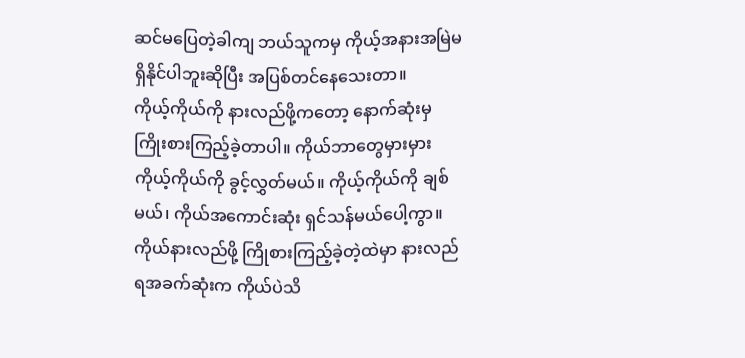ဆင်မပြေတဲ့ခါကျ ဘယ်သူကမှ ကိုယ့်အနားအမြဲမရှိနိုင်ပါဘူးဆိုပြီး အပြစ်တင်နေသေးတာ။
ကိုယ့်ကိုယ်ကို နားလည်ဖို့ကတော့ နောက်ဆုံးမှ ကြိုးစားကြည့်ခဲ့တာပါ။ ကိုယ်ဘာတွေမှားမှား ကိုယ့်ကိုယ်ကို ခွင့်လွှတ်မယ်။ ကိုယ့်ကိုယ်ကို ချစ်မယ်၊ ကိုယ်အကောင်းဆုံး ရှင်သန်မယ်ပေါ့ကွာ။
ကိုယ်နားလည်ဖို့ ကြိုစားကြည့်ခဲ့တဲ့ထဲမှာ နားလည်ရအခက်ဆုံးက ကိုယ်ပဲသိ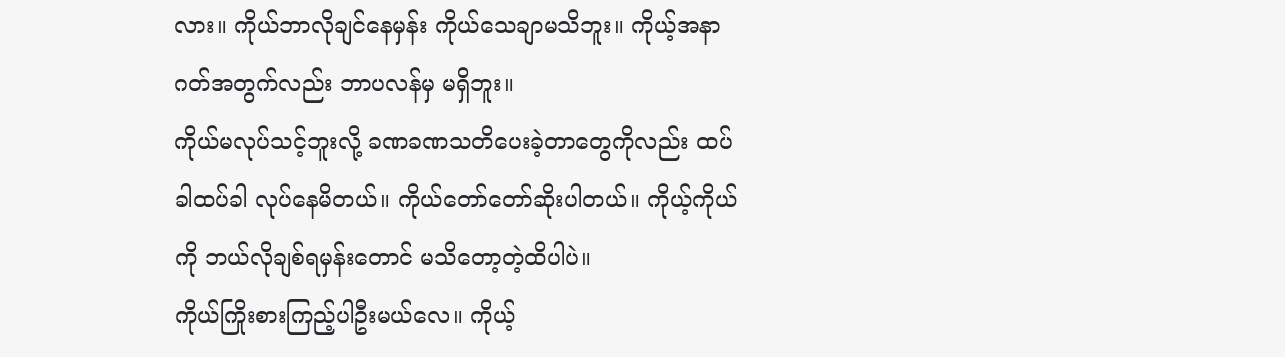လား။ ကိုယ်ဘာလိုချင်နေမှန်း ကိုယ်သေချာမသိဘူး။ ကိုယ့်အနာဂတ်အတွက်လည်း ဘာပလန်မှ မရှိဘူး။
ကိုယ်မလုပ်သင့်ဘူးလို့ ခဏခဏသတိပေးခဲ့တာတွေကိုလည်း ထပ်ခါထပ်ခါ လုပ်နေမိတယ်။ ကိုယ်တော်တော်ဆိုးပါတယ်။ ကိုယ့်ကိုယ်ကို ဘယ်လိုချစ်ရမှန်းတောင် မသိတော့တဲ့ထိပါပဲ။
ကိုယ်ကြိုးစားကြည့်ပါဦးမယ်လေ။ ကိုယ့်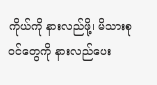ကိုယ်ကို နားလည်ဖို့၊ မိသားစုဝင်တွေကို နားလည်ပေး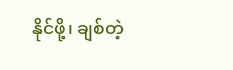နိုင်ဖို့၊ ချစ်တဲ့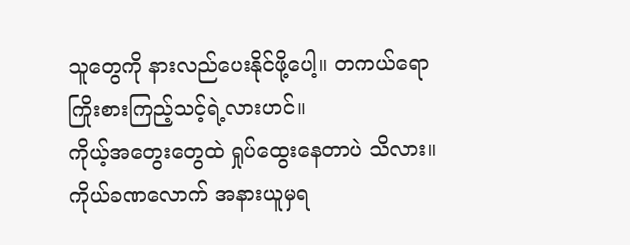သူတွေကို နားလည်ပေးနိုင်ဖို့ပေါ့။ တကယ်ရော ကြိုးစားကြည့်သင့်ရဲ့လားဟင်။
ကိုယ့်အတွေးတွေထဲ ရှုပ်ထွေးနေတာပဲ သိလား။ ကိုယ်ခဏလောက် အနားယူမှရ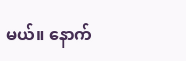မယ်။ နောက်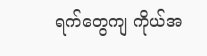ရက်တွေကျ ကိုယ်အ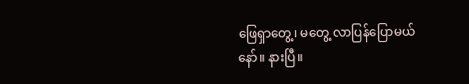ဖြေရှာတွေ့၊ မတွေ့ လာပြန်ပြောမယ်နော်။ နားပြီ။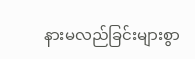နားမလည်ခြင်းများစွာ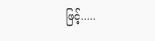ဖြင့်.....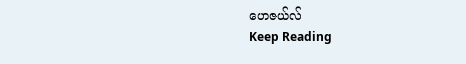ဟေဇယ်လ်
Keep Reading